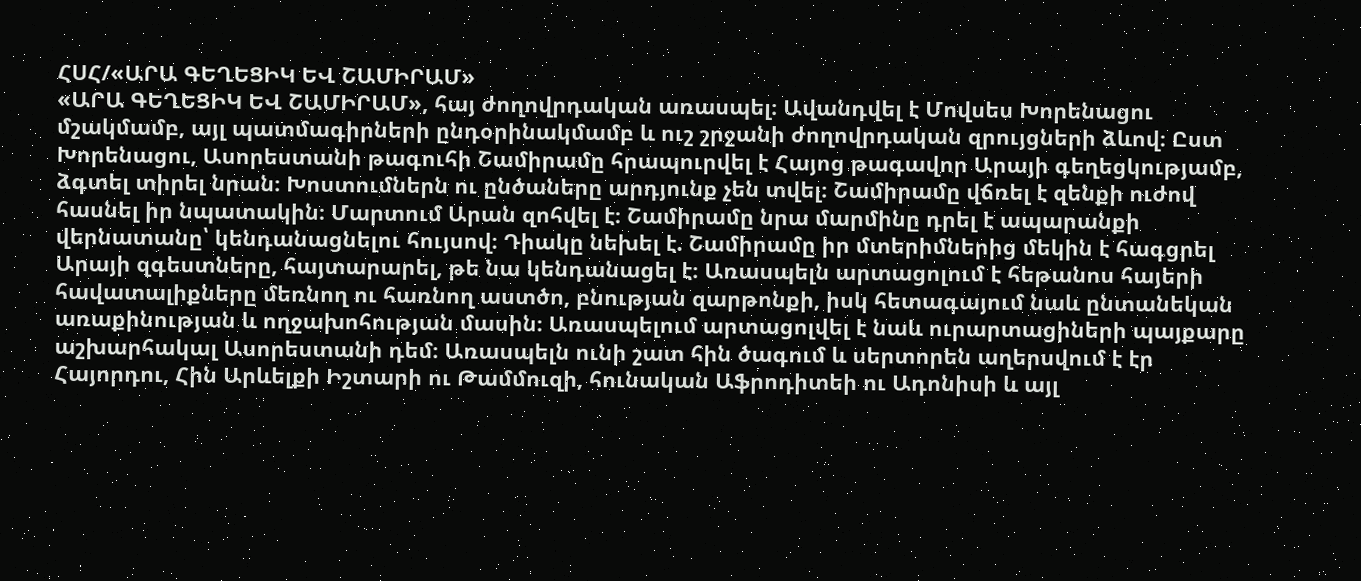ՀՍՀ/«ԱՐԱ ԳԵՂԵՑԻԿ ԵՎ ՇԱՄԻՐԱՄ»
«ԱՐԱ ԳԵՂԵՑԻԿ ԵՎ ՇԱՄԻՐԱՄ», հայ ժողովրդական առասպել։ Ավանդվել է Մովսես Խորենացու մշակմամբ, այլ պատմագիրների ընդօրինակմամբ և ուշ շրջանի ժողովրդական զրույցների ձևով։ Ըստ Խորենացու, Ասորեստանի թագուհի Շամիրամը հրապուրվել է Հայոց թագավոր Արայի գեղեցկությամբ, ձգտել տիրել նրան։ Խոստումներն ու ընծաները արդյունք չեն տվել։ Շամիրամը վճռել է զենքի ուժով հասնել իր նպատակին։ Մարտում Արան զոհվել է։ Շամիրամը նրա մարմինը դրել է ապարանքի վերնատանը՝ կենդանացնելու հույսով։ Դիակը նեխել է. Շամիրամը իր մտերիմներից մեկին է հագցրել Արայի զգեստները, հայտարարել, թե նա կենդանացել է։ Առասպելն արտացոլում է հեթանոս հայերի հավատալիքները մեռնող ու հառնող աստծո, բնության զարթոնքի, իսկ հետագայում նաև ընտանեկան առաքինության և ողջախոհության մասին։ Առասպելում արտացոլվել է նաև ուրարտացիների պայքարը աշխարհակալ Ասորեստանի դեմ։ Առասպելն ունի շատ հին ծագում և սերտորեն աղերսվում է էր Հայորդու, Հին Արևելքի Իշտարի ու Թամմուզի, հունական Աֆրոդիտեի ու Ադոնիսի և այլ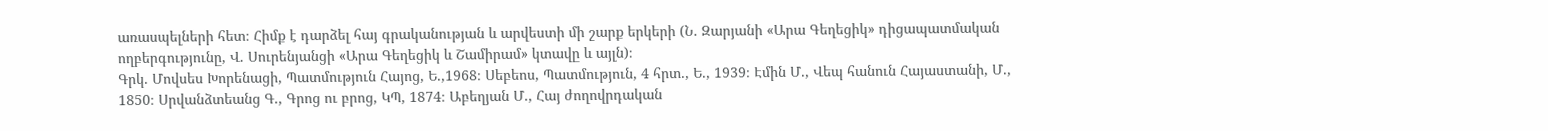առասպելների հետ։ Հիմք է դարձել հայ գրականության և արվեստի մի շարք երկերի (Ն. Զարյանի «Արա Գեղեցիկ» դիցապատմական ողբերգությունը, Վ. Սուրենյանցի «Արա Գեղեցիկ և Շամիրամ» կտավը և այլն)։
Գրկ. Մովսես Խորենացի, Պատմություն Հայոց, Ե.,1968։ Սեբեոս, Պատմություն, 4 հրտ., Ե., 1939։ Էմին Մ., Վեպ հանուն Հայաստանի, Մ., 1850։ Սրվանձտեանց Գ., Գրոց ու բրոց, ԿՊ, 1874։ Աբեղյան Մ., Հայ ժողովրդական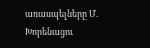առասպելները Մ. Խորենացու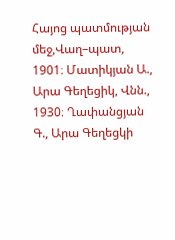Հայոց պատմության մեջ,Վաղ–պատ, 1901։ Մատիկյան Ա., Արա Գեղեցիկ, Վնն., 1930։ Ղափանցյան Գ., Արա Գեղեցկի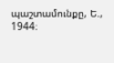պաշտամունքը, Ե., 1944։